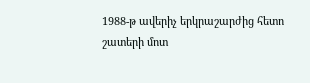1988-թ ավերիչ երկրաշարժից հետո շատերի մոտ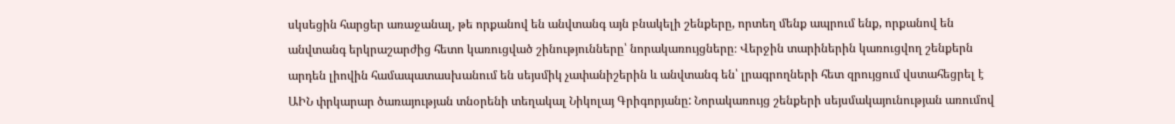սկսեցին հարցեր առաջանալ, թե որքանով են անվտանգ այն բնակելի շենքերը, որտեղ մենք ապրում ենք, որքանով են անվտանգ երկրաշարժից հետո կառուցված շինությունները՝ նորակառույցները։ Վերջին տարիներին կառուցվող շենքերն արդեն լիովին համապատասխանում են սեյսմիկ չափանիշերին և անվտանգ են՝ լրագրողների հետ զրույցում վստահեցրել է ԱԻՆ փրկարար ծառայության տնօրենի տեղակալ Նիկոլայ Գրիգորյանը: Նորակառույց շենքերի սեյսմակայունության առումով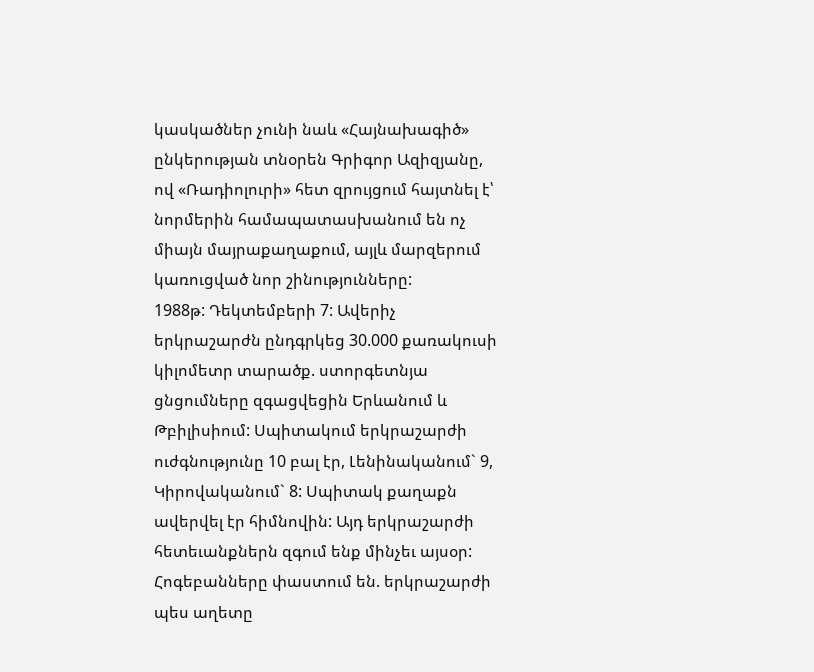կասկածներ չունի նաև «Հայնախագիծ» ընկերության տնօրեն Գրիգոր Ազիզյանը, ով «Ռադիոլուրի» հետ զրույցում հայտնել է՝ նորմերին համապատասխանում են ոչ միայն մայրաքաղաքում, այլև մարզերում կառուցված նոր շինությունները:
1988թ: Դեկտեմբերի 7: Ավերիչ երկրաշարժն ընդգրկեց 30.000 քառակուսի կիլոմետր տարածք. ստորգետնյա ցնցումները զգացվեցին Երևանում և Թբիլիսիում: Սպիտակում երկրաշարժի ուժգնությունը 10 բալ էր, Լենինականում` 9, Կիրովականում` 8: Սպիտակ քաղաքն ավերվել էր հիմնովին: Այդ երկրաշարժի հետեւանքներն զգում ենք մինչեւ այսօր: Հոգեբանները փաստում են. երկրաշարժի պես աղետը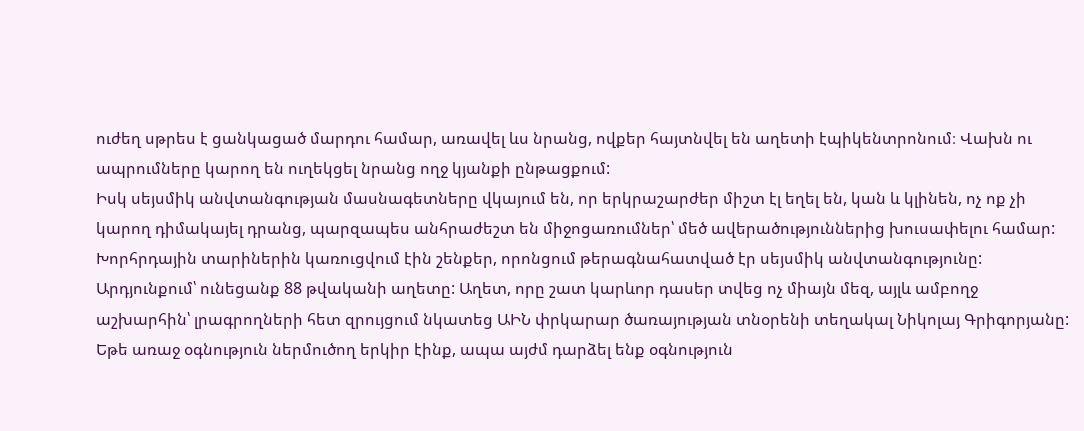ուժեղ սթրես է ցանկացած մարդու համար, առավել ևս նրանց, ովքեր հայտնվել են աղետի էպիկենտրոնում։ Վախն ու ապրումները կարող են ուղեկցել նրանց ողջ կյանքի ընթացքում:
Իսկ սեյսմիկ անվտանգության մասնագետները վկայում են, որ երկրաշարժեր միշտ էլ եղել են, կան և կլինեն, ոչ ոք չի կարող դիմակայել դրանց, պարզապես անհրաժեշտ են միջոցառումներ՝ մեծ ավերածություններից խուսափելու համար: Խորհրդային տարիներին կառուցվում էին շենքեր, որոնցում թերագնահատված էր սեյսմիկ անվտանգությունը: Արդյունքում՝ ունեցանք 88 թվականի աղետը: Աղետ, որը շատ կարևոր դասեր տվեց ոչ միայն մեզ, այլև ամբողջ աշխարհին՝ լրագրողների հետ զրույցում նկատեց ԱԻՆ փրկարար ծառայության տնօրենի տեղակալ Նիկոլայ Գրիգորյանը:
Եթե առաջ օգնություն ներմուծող երկիր էինք, ապա այժմ դարձել ենք օգնություն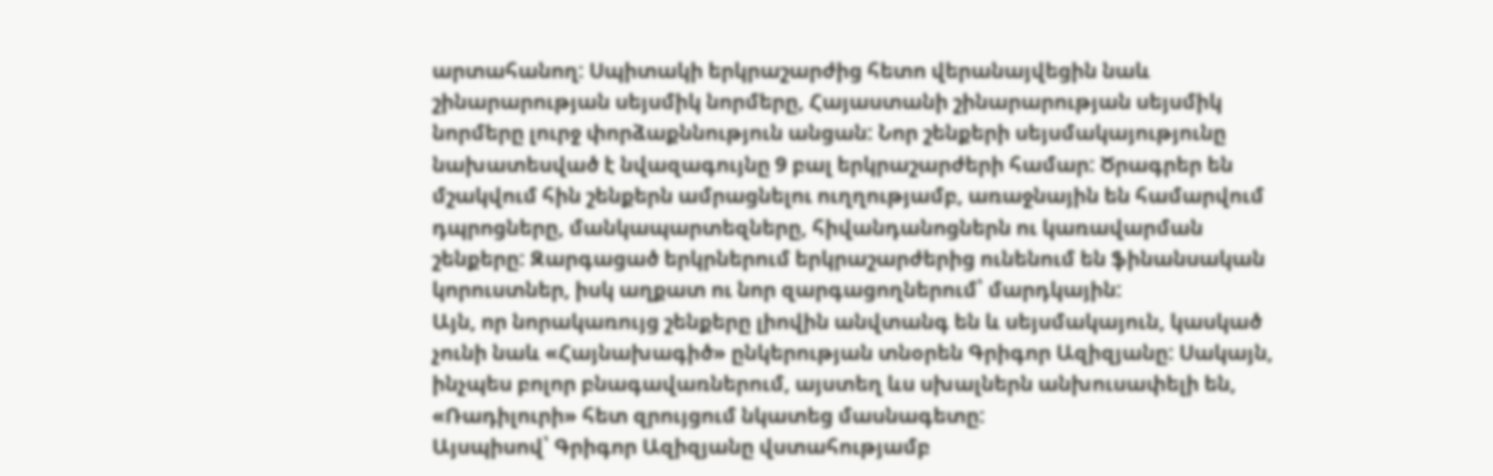արտահանող: Սպիտակի երկրաշարժից հետո վերանայվեցին նաև շինարարության սեյսմիկ նորմերը, Հայաստանի շինարարության սեյսմիկ նորմերը լուրջ փորձաքննություն անցան: Նոր շենքերի սեյսմակայությունը նախատեսված է նվազագույնը 9 բալ երկրաշարժերի համար: Ծրագրեր են մշակվում հին շենքերն ամրացնելու ուղղությամբ, առաջնային են համարվում դպրոցները, մանկապարտեզները, հիվանդանոցներն ու կառավարման շենքերը: Զարգացած երկրներում երկրաշարժերից ունենում են ֆինանսական կորուստներ, իսկ աղքատ ու նոր զարգացողներում՝ մարդկային:
Այն, որ նորակառույց շենքերը լիովին անվտանգ են և սեյսմակայուն, կասկած չունի նաև «Հայնախագիծ» ընկերության տնօրեն Գրիգոր Ազիզյանը: Սակայն, ինչպես բոլոր բնագավառներում, այստեղ ևս սխալներն անխուսափելի են, «Ռադիլուրի» հետ զրույցում նկատեց մասնագետը:
Այսպիսով՝ Գրիգոր Ազիզյանը վստահությամբ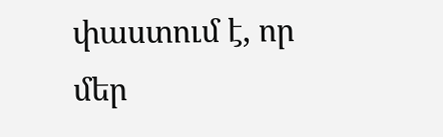փաստում է, որ մեր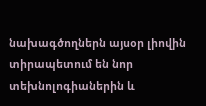նախագծողներն այսօր լիովին տիրապետում են նոր տեխնոլոգիաներին և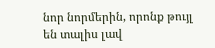նոր նորմերին, որոնք թույլ են տալիս լավ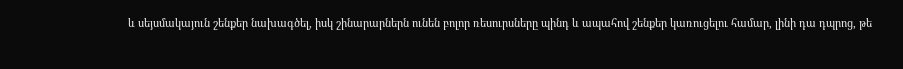և սեյսմակայուն շենքեր նախագծել, իսկ շինարարներն ունեն բոլոր ռեսուրսները պինդ և ապահով շենքեր կառուցելու համար, լինի դա դպրոց, թե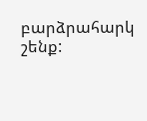բարձրահարկ շենք: